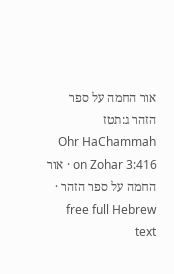אור החמה על ספר הזהר ג:תטז
Ohr HaChammah on Zohar 3:416 · אור החמה על ספר הזהר · free full Hebrew text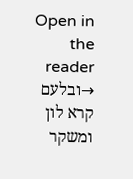Open in the reader →ובלעם קרא לון ומשקר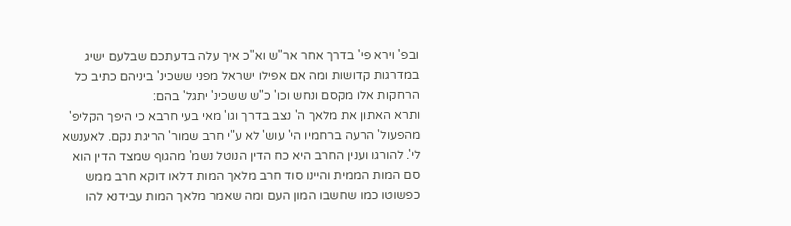ובפ' וירא פי' בדרך אחר אר"ש וא"כ איך עלה בדעתכם שבלעם ישיג במדרגות קדושות ומה אם אפילו ישראל מפני ששכינ' ביניהם כתיב כל הרחקות אלו מקסם ונחש וכו' כ"ש ששכינ' יתגל' בהם:
ותרא האתון את מלאך ה' נצב בדרך וגו' מאי בעי חרבא כי היפך הקליפ' מהפעול' הרעה ברחמיו הי' עוש' לא ע"י חרב שמור' הריגת נקם. לאענשא לי'. להורגו וענין החרב היא כח הדין הנוטל נשמ' מהגוף שמצד הדין הוא סם המות הממית והיינו סוד חרב מלאך המות דלאו דוקא חרב ממש כפשוטו כמו שחשבו המון העם ומה שאמר מלאך המות עבידנא להו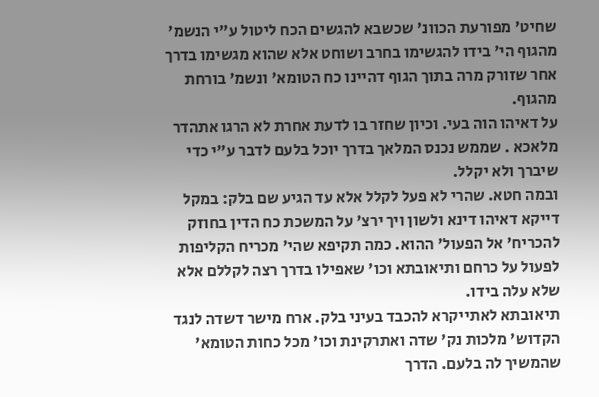שחיט' מפורעת הכוונ' שכשבא להגשים הכח ליטול ע"י הנשמ' מהגוף הי' בידו להגשימו בחרב ושוחט אלא שהוא מגשימו בדרך אחר שזורק מרה בתוך הגוף דהיינו כח הטומא' ונשמ' בורחת מהגוף.
על דאיהו הוה בעי. וכיון שחזר בו לדעת אחרת לא הרגו אתהדר מלאכא . שממש נכנס המלאך בדרך יוכל בלעם לדבר ע"י כדי שיברך ולא יקלל.
ובמה חטא. שהרי לא פעל לקלל אלא עד הגיע שם בלק: במקל דייקא דאיהו דינא ולשון ויך ירצ' על המשכת כח הדין בחוזק להכריח' אל הפעול' ההוא. כמה תקיפא שהי' מכריח הקליפות לפעול על כרחם ותיאובתא וכו' שאפילו בדרך רצה לקללם אלא שלא עלה בידו.
תיאובתא לאתייקרא להכבד בעיני בלק. ארח מישר דשדה לנגד הקדוש' מלכות נק' שדה ואתרקינת וכו' מכל כחות הטומא' שהמשיך לה בלעם. הדרך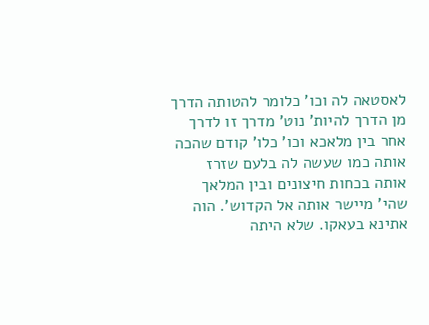לאסטאה לה וכו' כלומר להטותה הדרך מן הדרך להיות' נוט' מדרך זו לדרך אחר בין מלאכא וכו' כלו' קודם שהכה אותה כמו שעשה לה בלעם שזרז אותה בכחות חיצונים ובין המלאך שהי' מיישר אותה אל הקדוש'. הוה אתינא בעאקו. שלא היתה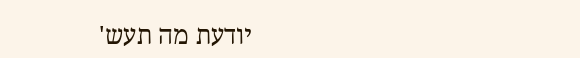יודעת מה תעש'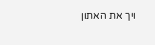ויך את האתון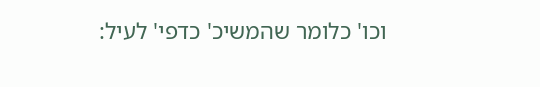וכו' כלומר שהמשיכ' כדפי' לעיל: